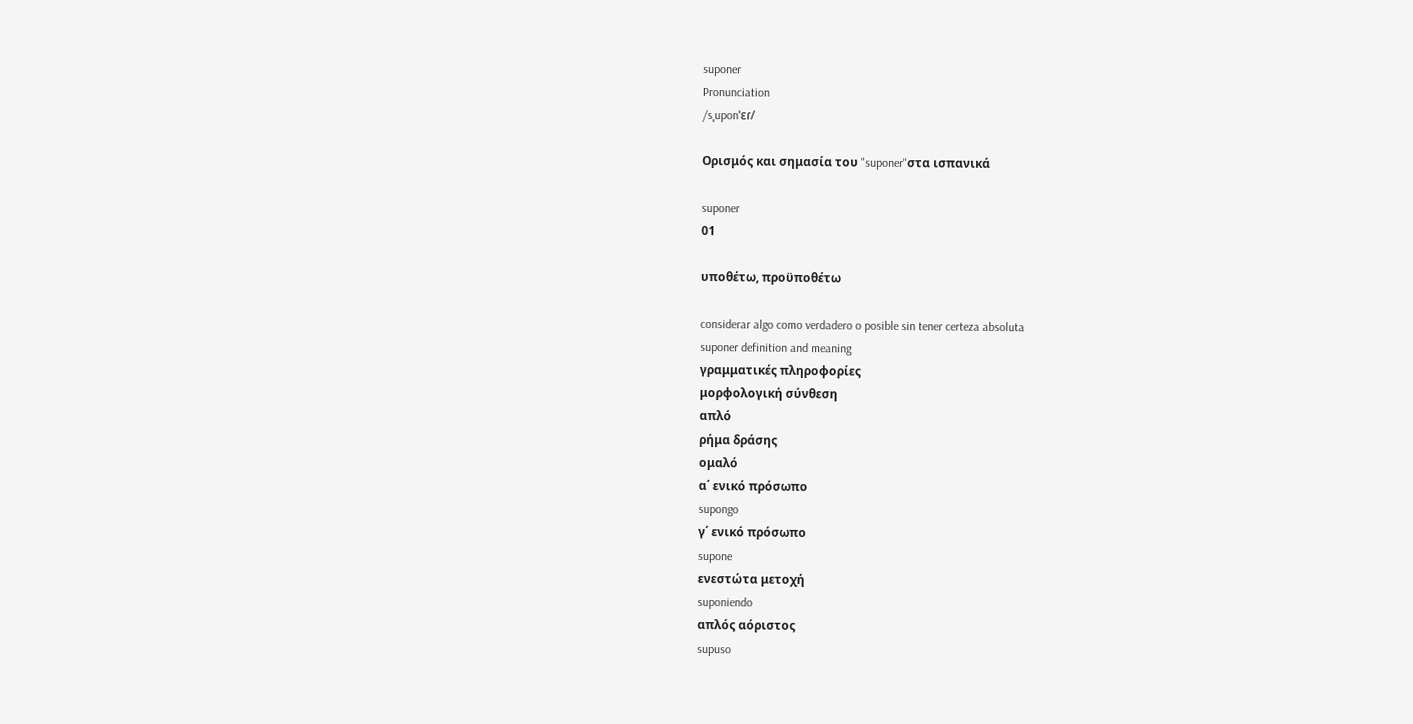suponer
Pronunciation
/sˌuponˈɛɾ/

Ορισμός και σημασία του "suponer"στα ισπανικά

suponer
01

υποθέτω, προϋποθέτω

considerar algo como verdadero o posible sin tener certeza absoluta
suponer definition and meaning
γραμματικές πληροφορίες
μορφολογική σύνθεση
απλό
ρήμα δράσης
ομαλό
α΄ ενικό πρόσωπο
supongo
γ΄ ενικό πρόσωπο
supone
ενεστώτα μετοχή
suponiendo
απλός αόριστος
supuso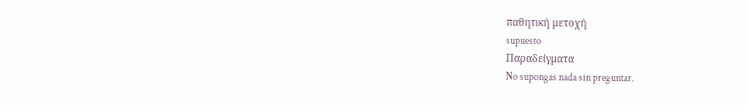παθητική μετοχή
supuesto
Παραδείγματα
No supongas nada sin preguntar.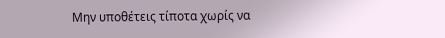Μην υποθέτεις τίποτα χωρίς να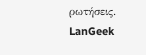ρωτήσεις.
LanGeek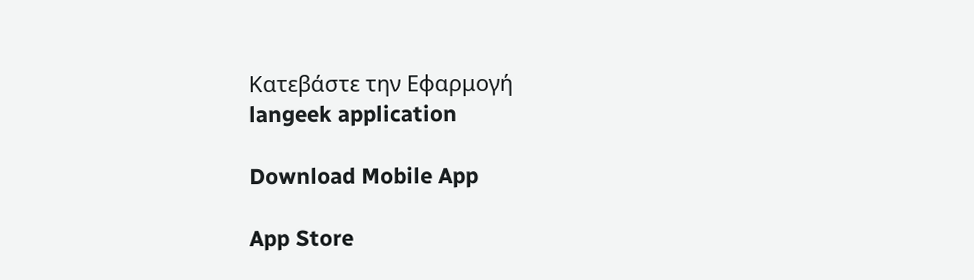Κατεβάστε την Εφαρμογή
langeek application

Download Mobile App

App Store